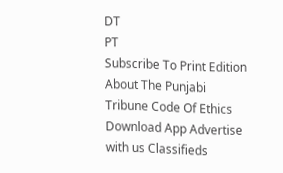DT
PT
Subscribe To Print Edition About The Punjabi Tribune Code Of Ethics Download App Advertise with us Classifieds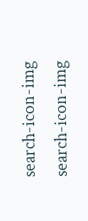search-icon-img
search-icon-img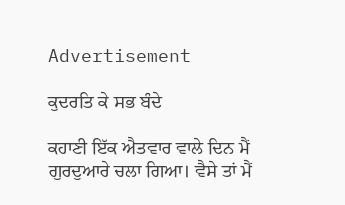Advertisement

ਕੁਦਰਤਿ ਕੇ ਸਭ ਬੰਦੇ

ਕਹਾਣੀ ਇੱਕ ਐਤਵਾਰ ਵਾਲੇ ਦਿਨ ਮੈਂ ਗੁਰਦੁਆਰੇ ਚਲਾ ਗਿਆ। ਵੈਸੇ ਤਾਂ ਮੈਂ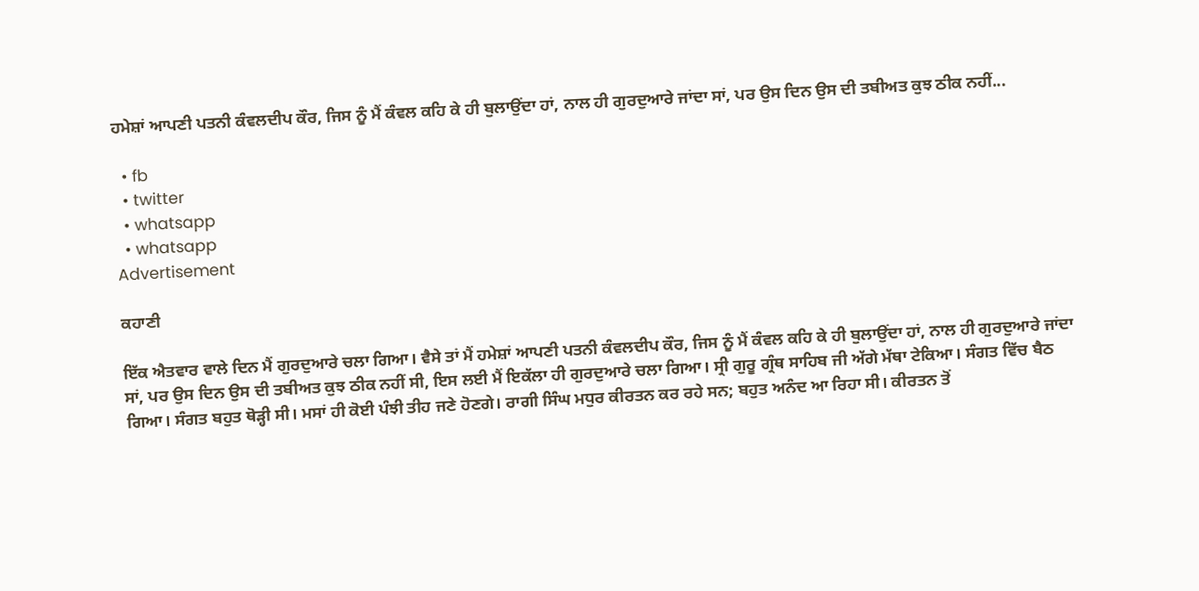ਹਮੇਸ਼ਾਂ ਆਪਣੀ ਪਤਨੀ ਕੰਵਲਦੀਪ ਕੌਰ, ਜਿਸ ਨੂੰ ਮੈਂ ਕੰਵਲ ਕਹਿ ਕੇ ਹੀ ਬੁਲਾਉਂਦਾ ਹਾਂ, ਨਾਲ ਹੀ ਗੁਰਦੁਆਰੇ ਜਾਂਦਾ ਸਾਂ, ਪਰ ਉਸ ਦਿਨ ਉਸ ਦੀ ਤਬੀਅਤ ਕੁਝ ਠੀਕ ਨਹੀਂ...

  • fb
  • twitter
  • whatsapp
  • whatsapp
Advertisement

ਕਹਾਣੀ

ਇੱਕ ਐਤਵਾਰ ਵਾਲੇ ਦਿਨ ਮੈਂ ਗੁਰਦੁਆਰੇ ਚਲਾ ਗਿਆ। ਵੈਸੇ ਤਾਂ ਮੈਂ ਹਮੇਸ਼ਾਂ ਆਪਣੀ ਪਤਨੀ ਕੰਵਲਦੀਪ ਕੌਰ, ਜਿਸ ਨੂੰ ਮੈਂ ਕੰਵਲ ਕਹਿ ਕੇ ਹੀ ਬੁਲਾਉਂਦਾ ਹਾਂ, ਨਾਲ ਹੀ ਗੁਰਦੁਆਰੇ ਜਾਂਦਾ ਸਾਂ, ਪਰ ਉਸ ਦਿਨ ਉਸ ਦੀ ਤਬੀਅਤ ਕੁਝ ਠੀਕ ਨਹੀਂ ਸੀ, ਇਸ ਲਈ ਮੈਂ ਇਕੱਲਾ ਹੀ ਗੁਰਦੁਆਰੇ ਚਲਾ ਗਿਆ। ਸ੍ਰੀ ਗੁਰੂ ਗ੍ਰੰਥ ਸਾਹਿਬ ਜੀ ਅੱਗੇ ਮੱਥਾ ਟੇਕਿਆ। ਸੰਗਤ ਵਿੱਚ ਬੈਠ ਗਿਆ। ਸੰਗਤ ਬਹੁਤ ਥੋੜ੍ਹੀ ਸੀ। ਮਸਾਂ ਹੀ ਕੋਈ ਪੰਝੀ ਤੀਹ ਜਣੇ ਹੋਣਗੇ। ਰਾਗੀ ਸਿੰਘ ਮਧੁਰ ਕੀਰਤਨ ਕਰ ਰਹੇ ਸਨ; ਬਹੁਤ ਅਨੰਦ ਆ ਰਿਹਾ ਸੀ। ਕੀਰਤਨ ਤੋਂ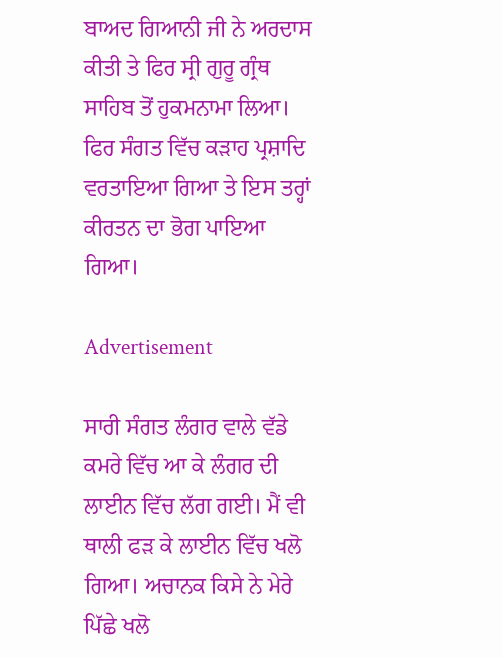ਬਾਅਦ ਗਿਆਨੀ ਜੀ ਨੇ ਅਰਦਾਸ ਕੀਤੀ ਤੇ ਫਿਰ ਸ੍ਰੀ ਗੁਰੂ ਗ੍ਰੰਥ ਸਾਹਿਬ ਤੋਂ ਹੁਕਮਨਾਮਾ ਲਿਆ। ਫਿਰ ਸੰਗਤ ਵਿੱਚ ਕੜਾਹ ਪ੍ਰਸ਼ਾਦਿ ਵਰਤਾਇਆ ਗਿਆ ਤੇ ਇਸ ਤਰ੍ਹਾਂ ਕੀਰਤਨ ਦਾ ਭੋਗ ਪਾਇਆ ਗਿਆ।

Advertisement

ਸਾਰੀ ਸੰਗਤ ਲੰਗਰ ਵਾਲੇ ਵੱਡੇ ਕਮਰੇ ਵਿੱਚ ਆ ਕੇ ਲੰਗਰ ਦੀ ਲਾਈਨ ਵਿੱਚ ਲੱਗ ਗਈ। ਮੈਂ ਵੀ ਥਾਲੀ ਫੜ ਕੇ ਲਾਈਨ ਵਿੱਚ ਖਲੋ ਗਿਆ। ਅਚਾਨਕ ਕਿਸੇ ਨੇ ਮੇਰੇ ਪਿੱਛੇ ਖਲੋ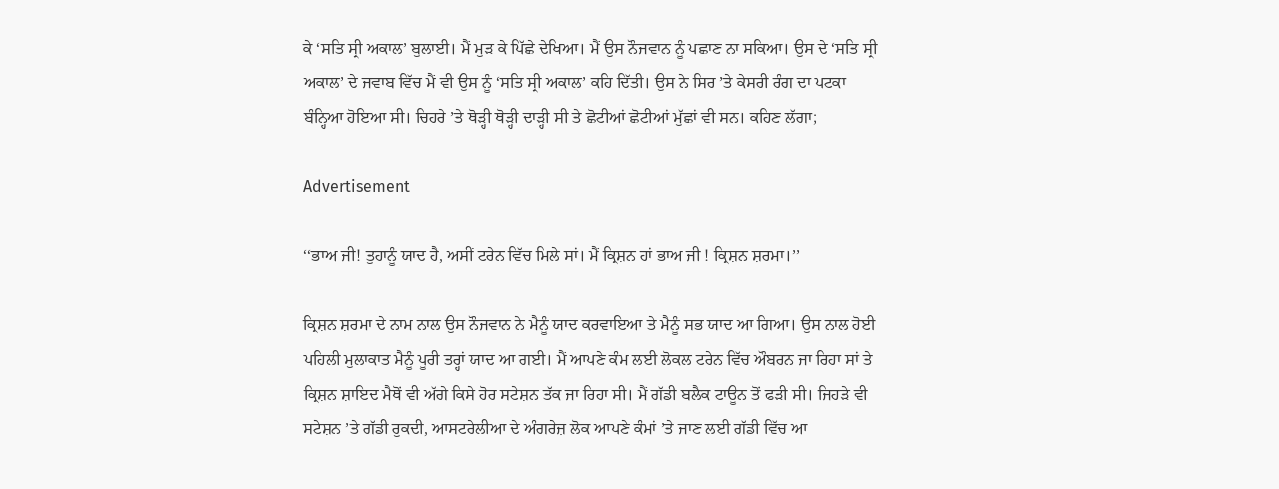ਕੇ ‘ਸਤਿ ਸ੍ਰੀ ਅਕਾਲ’ ਬੁਲਾਈ। ਮੈਂ ਮੁੜ ਕੇ ਪਿੱਛੇ ਦੇਖਿਆ। ਮੈਂ ਉਸ ਨੌਜਵਾਨ ਨੂੰ ਪਛਾਣ ਨਾ ਸਕਿਆ। ਉਸ ਦੇ ‘ਸਤਿ ਸ੍ਰੀ ਅਕਾਲ’ ਦੇ ਜਵਾਬ ਵਿੱਚ ਮੈਂ ਵੀ ਉਸ ਨੂੰ ‘ਸਤਿ ਸ੍ਰੀ ਅਕਾਲ’ ਕਹਿ ਦਿੱਤੀ। ਉਸ ਨੇ ਸਿਰ ’ਤੇ ਕੇਸਰੀ ਰੰਗ ਦਾ ਪਟਕਾ ਬੰਨ੍ਹਿਆ ਹੋਇਆ ਸੀ। ਚਿਹਰੇ ’ਤੇ ਥੋੜ੍ਹੀ ਥੋੜ੍ਹੀ ਦਾੜ੍ਹੀ ਸੀ ਤੇ ਛੋਟੀਆਂ ਛੋਟੀਆਂ ਮੁੱਛਾਂ ਵੀ ਸਨ। ਕਹਿਣ ਲੱਗਾ;

Advertisement

‘‘ਭਾਅ ਜੀ! ਤੁਹਾਨੂੰ ਯਾਦ ਹੈ, ਅਸੀਂ ਟਰੇਨ ਵਿੱਚ ਮਿਲੇ ਸਾਂ। ਮੈਂ ਕ੍ਰਿਸ਼ਨ ਹਾਂ ਭਾਅ ਜੀ ! ਕ੍ਰਿਸ਼ਨ ਸ਼ਰਮਾ।’’

ਕ੍ਰਿਸ਼ਨ ਸ਼ਰਮਾ ਦੇ ਨਾਮ ਨਾਲ ਉਸ ਨੌਜਵਾਨ ਨੇ ਮੈਨੂੰ ਯਾਦ ਕਰਵਾਇਆ ਤੇ ਮੈਨੂੰ ਸਭ ਯਾਦ ਆ ਗਿਆ। ਉਸ ਨਾਲ ਹੋਈ ਪਹਿਲੀ ਮੁਲਾਕਾਤ ਮੈਨੂੰ ਪੂਰੀ ਤਰ੍ਹਾਂ ਯਾਦ ਆ ਗਈ। ਮੈਂ ਆਪਣੇ ਕੰਮ ਲਈ ਲੋਕਲ ਟਰੇਨ ਵਿੱਚ ਔਬਰਨ ਜਾ ਰਿਹਾ ਸਾਂ ਤੇ ਕ੍ਰਿਸ਼ਨ ਸ਼ਾਇਦ ਮੈਥੋਂ ਵੀ ਅੱਗੇ ਕਿਸੇ ਹੋਰ ਸਟੇਸ਼ਨ ਤੱਕ ਜਾ ਰਿਹਾ ਸੀ। ਮੈਂ ਗੱਡੀ ਬਲੈਕ ਟਾਊਨ ਤੋਂ ਫੜੀ ਸੀ। ਜਿਹੜੇ ਵੀ ਸਟੇਸ਼ਨ ’ਤੇ ਗੱਡੀ ਰੁਕਦੀ, ਆਸਟਰੇਲੀਆ ਦੇ ਅੰਗਰੇਜ਼ ਲੋਕ ਆਪਣੇ ਕੰਮਾਂ ’ਤੇ ਜਾਣ ਲਈ ਗੱਡੀ ਵਿੱਚ ਆ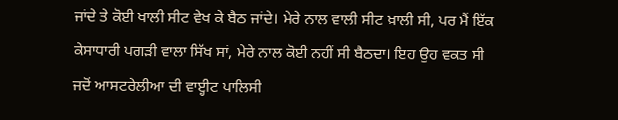ਜਾਂਦੇ ਤੇ ਕੋਈ ਖਾਲੀ ਸੀਟ ਵੇਖ ਕੇ ਬੈਠ ਜਾਂਦੇ। ਮੇਰੇ ਨਾਲ ਵਾਲੀ ਸੀਟ ਖ਼ਾਲੀ ਸੀ, ਪਰ ਮੈਂ ਇੱਕ ਕੇਸਾਧਾਰੀ ਪਗੜੀ ਵਾਲਾ ਸਿੱਖ ਸਾਂ, ਮੇਰੇ ਨਾਲ ਕੋਈ ਨਹੀਂ ਸੀ ਬੈਠਦਾ। ਇਹ ਉਹ ਵਕਤ ਸੀ ਜਦੋਂ ਆਸਟਰੇਲੀਆ ਦੀ ਵਾੲ੍ਹੀਟ ਪਾਲਿਸੀ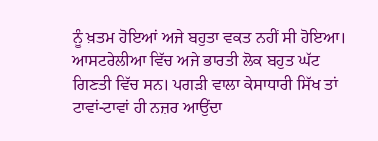ਨੂੰ ਖ਼ਤਮ ਹੋਇਆਂ ਅਜੇ ਬਹੁਤਾ ਵਕਤ ਨਹੀਂ ਸੀ ਹੋਇਆ। ਆਸਟਰੇਲੀਆ ਵਿੱਚ ਅਜੇ ਭਾਰਤੀ ਲੋਕ ਬਹੁਤ ਘੱਟ ਗਿਣਤੀ ਵਿੱਚ ਸਨ। ਪਗੜੀ ਵਾਲਾ ਕੇਸਾਧਾਰੀ ਸਿੱਖ ਤਾਂ ਟਾਵਾਂ-ਟਾਵਾਂ ਹੀ ਨਜ਼ਰ ਆਉਂਦਾ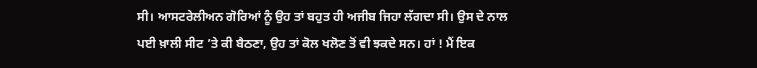ਸੀ। ਆਸਟਰੇਲੀਅਨ ਗੋਰਿਆਂ ਨੂੰ ਉਹ ਤਾਂ ਬਹੁਤ ਹੀ ਅਜੀਬ ਜਿਹਾ ਲੱਗਦਾ ਸੀ। ਉਸ ਦੇ ਨਾਲ ਪਈ ਖ਼ਾਲੀ ਸੀਟ ’ਤੇ ਕੀ ਬੈਠਣਾ, ਉਹ ਤਾਂ ਕੋਲ ਖਲੋਣ ਤੋਂ ਵੀ ਝਕਦੇ ਸਨ। ਹਾਂ ! ਮੈਂ ਇਕ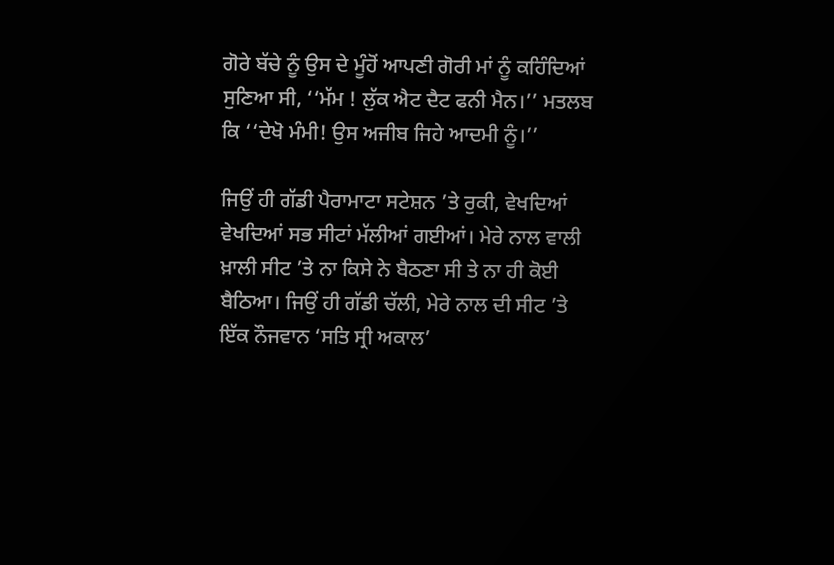ਗੋਰੇ ਬੱਚੇ ਨੂੰ ਉਸ ਦੇ ਮੂੰਹੋਂ ਆਪਣੀ ਗੋਰੀ ਮਾਂ ਨੂੰ ਕਹਿੰਦਿਆਂ ਸੁਣਿਆ ਸੀ, ‘‘ਮੱਮ ! ਲੁੱਕ ਐਟ ਦੈਟ ਫਨੀ ਮੈਨ।’’ ਮਤਲਬ ਕਿ ‘‘ਦੇਖੋ ਮੰਮੀ! ਉਸ ਅਜੀਬ ਜਿਹੇ ਆਦਮੀ ਨੂੰ।’’

ਜਿਉਂ ਹੀ ਗੱਡੀ ਪੈਰਾਮਾਟਾ ਸਟੇਸ਼ਨ ’ਤੇ ਰੁਕੀ, ਵੇਖਦਿਆਂ ਵੇਖਦਿਆਂ ਸਭ ਸੀਟਾਂ ਮੱਲੀਆਂ ਗਈਆਂ। ਮੇਰੇ ਨਾਲ ਵਾਲੀ ਖ਼ਾਲੀ ਸੀਟ ’ਤੇ ਨਾ ਕਿਸੇ ਨੇ ਬੈਠਣਾ ਸੀ ਤੇ ਨਾ ਹੀ ਕੋਈ ਬੈਠਿਆ। ਜਿਉਂ ਹੀ ਗੱਡੀ ਚੱਲੀ, ਮੇਰੇ ਨਾਲ ਦੀ ਸੀਟ ’ਤੇ ਇੱਕ ਨੌਜਵਾਨ ‘ਸਤਿ ਸ੍ਰੀ ਅਕਾਲ’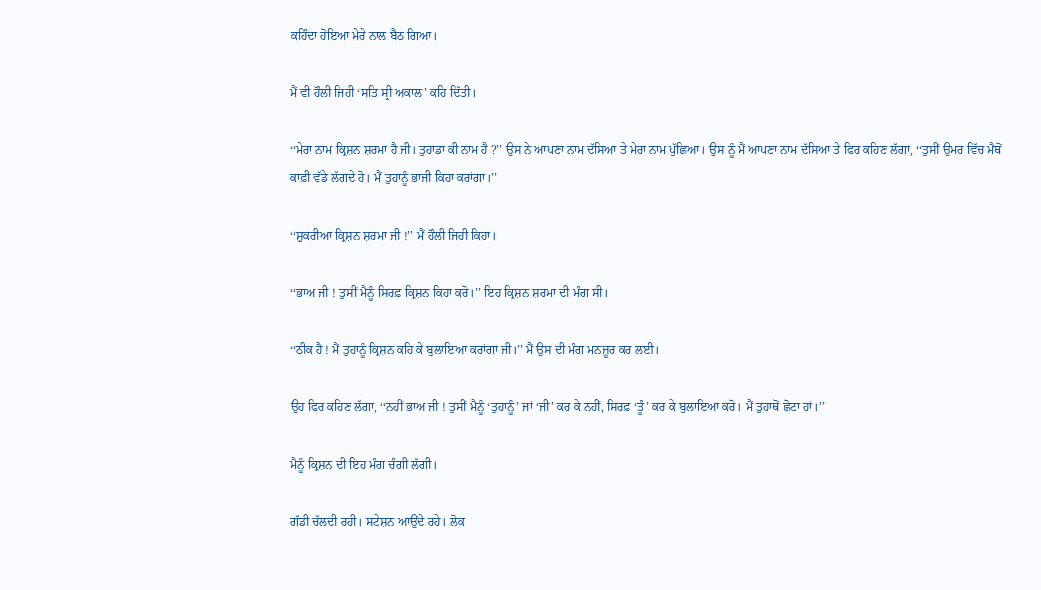ਕਹਿੰਦਾ ਹੋਇਆ ਮੇਰੇ ਨਾਲ ਬੈਠ ਗਿਆ।

ਮੈਂ ਵੀ ਹੌਲੀ ਜਿਹੀ ‘ਸਤਿ ਸ੍ਰੀ ਅਕਾਲ’ ਕਹਿ ਦਿੱਤੀ।

‘‘ਮੇਰਾ ਨਾਮ ਕ੍ਰਿਸ਼ਨ ਸ਼ਰਮਾ ਹੈ ਜੀ। ਤੁਹਾਡਾ ਕੀ ਨਾਮ ਹੈ ?’’ ਉਸ ਨੇ ਆਪਣਾ ਨਾਮ ਦੱਸਿਆ ਤੇ ਮੇਰਾ ਨਾਮ ਪੁੱਛਿਆ। ਉਸ ਨੂੰ ਮੈਂ ਆਪਣਾ ਨਾਮ ਦੱਸਿਆ ਤੇ ਫਿਰ ਕਹਿਣ ਲੱਗਾ, ‘‘ਤੁਸੀਂ ਉਮਰ ਵਿੱਚ ਮੈਥੋਂ ਕਾਫ਼ੀ ਵੱਡੇ ਲੱਗਦੇ ਹੋ। ਮੈਂ ਤੁਹਾਨੂੰ ਭਾਜੀ ਕਿਹਾ ਕਰਾਂਗਾ।’’

‘‘ਸ਼ੁਕਰੀਆ ਕ੍ਰਿਸ਼ਨ ਸ਼ਰਮਾ ਜੀ !’’ ਮੈਂ ਹੌਲੀ ਜਿਹੀ ਕਿਹਾ।

‘‘ਭਾਅ ਜੀ ! ਤੁਸੀਂ ਮੈਨੂੰ ਸਿਰਫ਼ ਕ੍ਰਿਸ਼ਨ ਕਿਹਾ ਕਰੋ।’’ ਇਹ ਕ੍ਰਿਸ਼ਨ ਸ਼ਰਮਾ ਦੀ ਮੰਗ ਸੀ।

‘‘ਠੀਕ ਹੈ ! ਮੈਂ ਤੁਹਾਨੂੰ ਕ੍ਰਿਸ਼ਨ ਕਹਿ ਕੇ ਬੁਲਾਇਆ ਕਰਾਂਗਾ ਜੀ।’’ ਮੈਂ ਉਸ ਦੀ ਮੰਗ ਮਨਜ਼ੂਰ ਕਰ ਲਈ।

ਉਹ ਫਿਰ ਕਹਿਣ ਲੱਗਾ, ‘‘ਨਹੀਂ ਭਾਅ ਜੀ ! ਤੁਸੀਂ ਮੈਨੂੰ ‘ਤੁਹਾਨੂੰ’ ਜਾਂ ‘ਜੀ’ ਕਰ ਕੇ ਨਹੀਂ, ਸਿਰਫ਼ ‘ਤੂੰ’ ਕਰ ਕੇ ਬੁਲਾਇਆ ਕਰੋ। ਮੈਂ ਤੁਹਾਥੋਂ ਛੋਟਾ ਹਾਂ।’’

ਮੈਨੂੰ ਕ੍ਰਿਸ਼ਨ ਦੀ ਇਹ ਮੰਗ ਚੰਗੀ ਲੱਗੀ।

ਗੱਡੀ ਚੱਲਦੀ ਰਹੀ। ਸਟੇਸ਼ਨ ਆਉਂਦੇ ਰਹੇ। ਲੋਕ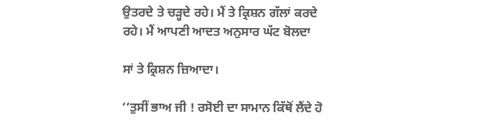ਉਤਰਦੇ ਤੇ ਚੜ੍ਹਦੇ ਰਹੇ। ਮੈਂ ਤੇ ਕ੍ਰਿਸ਼ਨ ਗੱਲਾਂ ਕਰਦੇ ਰਹੇ। ਮੈਂ ਆਪਣੀ ਆਦਤ ਅਨੁਸਾਰ ਘੱਟ ਬੋਲਦਾ

ਸਾਂ ਤੇ ਕ੍ਰਿਸ਼ਨ ਜ਼ਿਆਦਾ।

‘‘ਤੁਸੀਂ ਭਾਅ ਜੀ ! ਰਸੋਈ ਦਾ ਸਾਮਾਨ ਕਿੱਥੋਂ ਲੈਂਦੇ ਹੋ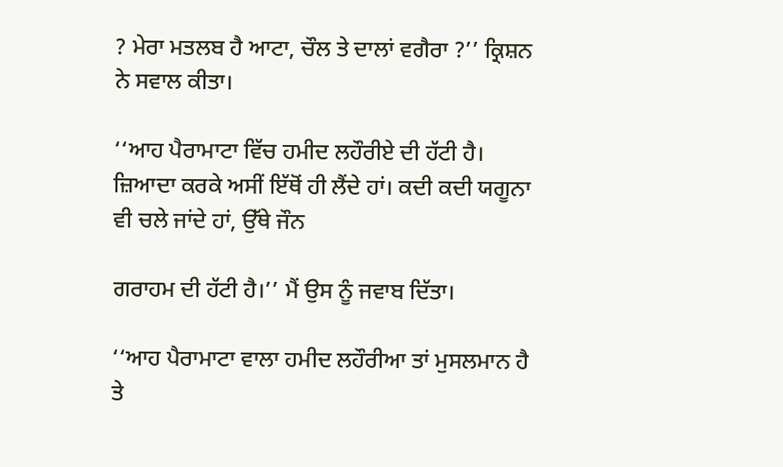? ਮੇਰਾ ਮਤਲਬ ਹੈ ਆਟਾ, ਚੌਲ ਤੇ ਦਾਲਾਂ ਵਗੈਰਾ ?’’ ਕ੍ਰਿਸ਼ਨ ਨੇ ਸਵਾਲ ਕੀਤਾ।

‘‘ਆਹ ਪੈਰਾਮਾਟਾ ਵਿੱਚ ਹਮੀਦ ਲਹੌਰੀਏ ਦੀ ਹੱਟੀ ਹੈ। ਜ਼ਿਆਦਾ ਕਰਕੇ ਅਸੀਂ ਇੱਥੋਂ ਹੀ ਲੈਂਦੇ ਹਾਂ। ਕਦੀ ਕਦੀ ਯਗੂਨਾ ਵੀ ਚਲੇ ਜਾਂਦੇ ਹਾਂ, ਉੱਥੇ ਜੌਨ

ਗਰਾਹਮ ਦੀ ਹੱਟੀ ਹੈ।’’ ਮੈਂ ਉਸ ਨੂੰ ਜਵਾਬ ਦਿੱਤਾ।

‘‘ਆਹ ਪੈਰਾਮਾਟਾ ਵਾਲਾ ਹਮੀਦ ਲਹੌਰੀਆ ਤਾਂ ਮੁਸਲਮਾਨ ਹੈ ਤੇ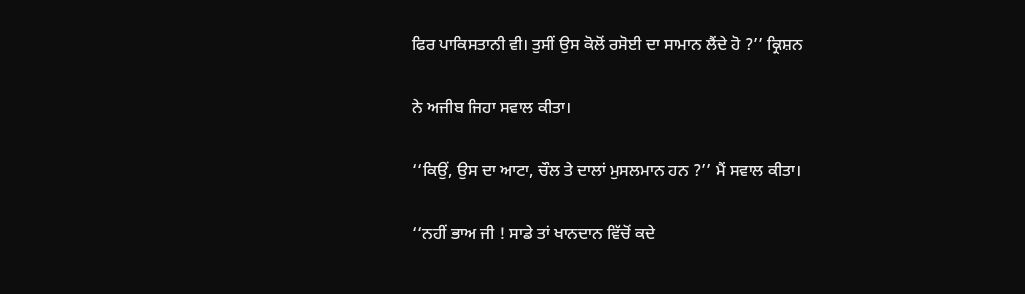ਫਿਰ ਪਾਕਿਸਤਾਨੀ ਵੀ। ਤੁਸੀਂ ਉਸ ਕੋਲੋਂ ਰਸੋਈ ਦਾ ਸਾਮਾਨ ਲੈਂਦੇ ਹੋ ?’’ ਕ੍ਰਿਸ਼ਨ

ਨੇ ਅਜੀਬ ਜਿਹਾ ਸਵਾਲ ਕੀਤਾ।

‘‘ਕਿਉਂ, ਉਸ ਦਾ ਆਟਾ, ਚੌਲ ਤੇ ਦਾਲਾਂ ਮੁਸਲਮਾਨ ਹਨ ?’’ ਮੈਂ ਸਵਾਲ ਕੀਤਾ।

‘‘ਨਹੀਂ ਭਾਅ ਜੀ ! ਸਾਡੇ ਤਾਂ ਖਾਨਦਾਨ ਵਿੱਚੋਂ ਕਦੇ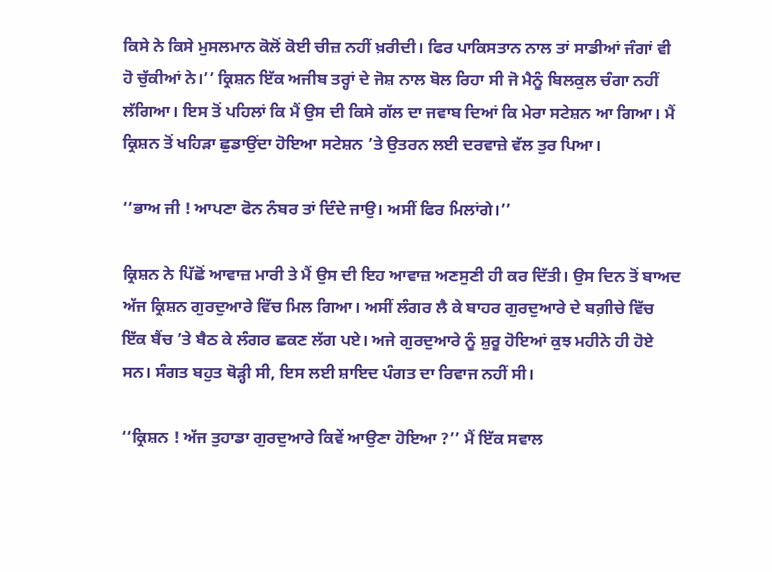ਕਿਸੇ ਨੇ ਕਿਸੇ ਮੁਸਲਮਾਨ ਕੋਲੋਂ ਕੋਈ ਚੀਜ਼ ਨਹੀਂ ਖ਼ਰੀਦੀ। ਫਿਰ ਪਾਕਿਸਤਾਨ ਨਾਲ ਤਾਂ ਸਾਡੀਆਂ ਜੰਗਾਂ ਵੀ ਹੋ ਚੁੱਕੀਆਂ ਨੇ।’’ ਕ੍ਰਿਸ਼ਨ ਇੱਕ ਅਜੀਬ ਤਰ੍ਹਾਂ ਦੇ ਜੋਸ਼ ਨਾਲ ਬੋਲ ਰਿਹਾ ਸੀ ਜੋ ਮੈਨੂੰ ਬਿਲਕੁਲ ਚੰਗਾ ਨਹੀਂ ਲੱਗਿਆ। ਇਸ ਤੋਂ ਪਹਿਲਾਂ ਕਿ ਮੈਂ ਉਸ ਦੀ ਕਿਸੇ ਗੱਲ ਦਾ ਜਵਾਬ ਦਿਆਂ ਕਿ ਮੇਰਾ ਸਟੇਸ਼ਨ ਆ ਗਿਆ। ਮੈਂ ਕ੍ਰਿਸ਼ਨ ਤੋਂ ਖਹਿੜਾ ਛੁਡਾਉਂਦਾ ਹੋਇਆ ਸਟੇਸ਼ਨ ’ਤੇ ਉਤਰਨ ਲਈ ਦਰਵਾਜ਼ੇ ਵੱਲ ਤੁਰ ਪਿਆ।

‘‘ਭਾਅ ਜੀ ! ਆਪਣਾ ਫੋਨ ਨੰਬਰ ਤਾਂ ਦਿੰਦੇ ਜਾਉ। ਅਸੀਂ ਫਿਰ ਮਿਲਾਂਗੇ।’’

ਕ੍ਰਿਸ਼ਨ ਨੇ ਪਿੱਛੋਂ ਆਵਾਜ਼ ਮਾਰੀ ਤੇ ਮੈਂ ਉਸ ਦੀ ਇਹ ਆਵਾਜ਼ ਅਣਸੁਣੀ ਹੀ ਕਰ ਦਿੱਤੀ। ਉਸ ਦਿਨ ਤੋਂ ਬਾਅਦ ਅੱਜ ਕ੍ਰਿਸ਼ਨ ਗੁਰਦੁਆਰੇ ਵਿੱਚ ਮਿਲ ਗਿਆ। ਅਸੀਂ ਲੰਗਰ ਲੈ ਕੇ ਬਾਹਰ ਗੁਰਦੁਆਰੇ ਦੇ ਬਗ਼ੀਚੇ ਵਿੱਚ ਇੱਕ ਬੈਂਚ ’ਤੇ ਬੈਠ ਕੇ ਲੰਗਰ ਛਕਣ ਲੱਗ ਪਏ। ਅਜੇ ਗੁਰਦੁਆਰੇ ਨੂੰ ਸ਼ੁਰੂ ਹੋਇਆਂ ਕੁਝ ਮਹੀਨੇ ਹੀ ਹੋਏ ਸਨ। ਸੰਗਤ ਬਹੁਤ ਥੋੜ੍ਹੀ ਸੀ, ਇਸ ਲਈ ਸ਼ਾਇਦ ਪੰਗਤ ਦਾ ਰਿਵਾਜ ਨਹੀਂ ਸੀ।

‘‘ਕ੍ਰਿਸ਼ਨ ! ਅੱਜ ਤੁਹਾਡਾ ਗੁਰਦੁਆਰੇ ਕਿਵੇਂ ਆਉਣਾ ਹੋਇਆ ?’’ ਮੈਂ ਇੱਕ ਸਵਾਲ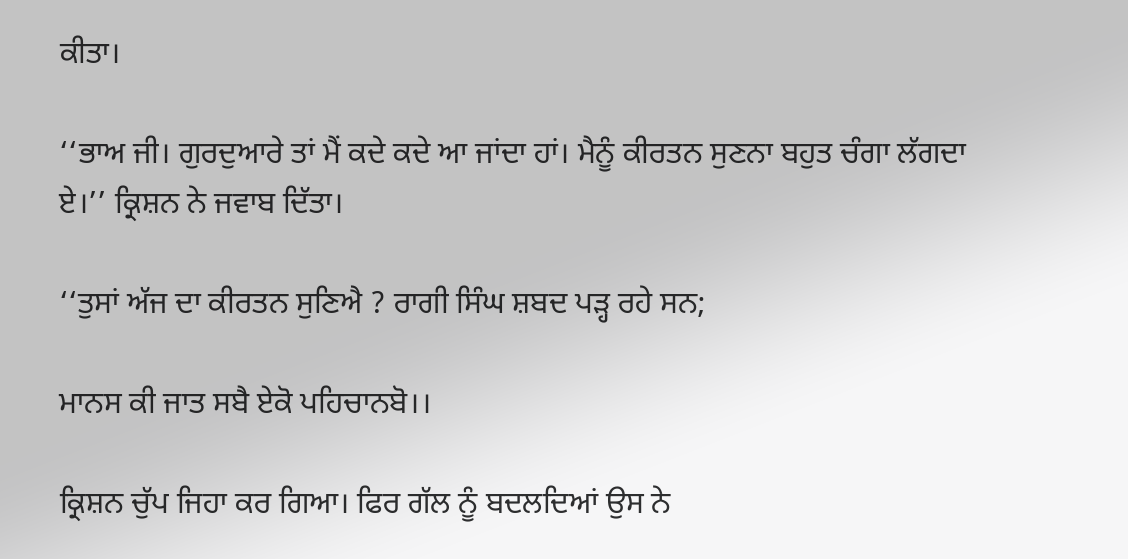ਕੀਤਾ।

‘‘ਭਾਅ ਜੀ। ਗੁਰਦੁਆਰੇ ਤਾਂ ਮੈਂ ਕਦੇ ਕਦੇ ਆ ਜਾਂਦਾ ਹਾਂ। ਮੈਨੂੰ ਕੀਰਤਨ ਸੁਣਨਾ ਬਹੁਤ ਚੰਗਾ ਲੱਗਦਾ ਏ।’’ ਕ੍ਰਿਸ਼ਨ ਨੇ ਜਵਾਬ ਦਿੱਤਾ।

‘‘ਤੁਸਾਂ ਅੱਜ ਦਾ ਕੀਰਤਨ ਸੁਣਿਐ ? ਰਾਗੀ ਸਿੰਘ ਸ਼ਬਦ ਪੜ੍ਹ ਰਹੇ ਸਨ;

ਮਾਨਸ ਕੀ ਜਾਤ ਸਬੈ ਏਕੋ ਪਹਿਚਾਨਬੋ।।

ਕ੍ਰਿਸ਼ਨ ਚੁੱਪ ਜਿਹਾ ਕਰ ਗਿਆ। ਫਿਰ ਗੱਲ ਨੂੰ ਬਦਲਦਿਆਂ ਉਸ ਨੇ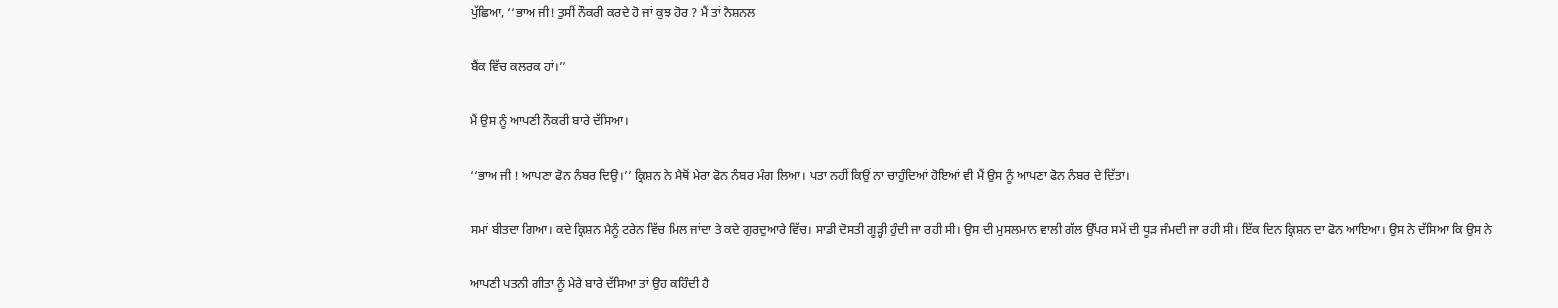ਪੁੱਛਿਆ, ‘‘ਭਾਅ ਜੀ! ਤੁਸੀਂ ਨੌਕਰੀ ਕਰਦੇ ਹੋ ਜਾਂ ਕੁਝ ਹੋਰ ? ਮੈਂ ਤਾਂ ਨੈਸ਼ਨਲ

ਬੈਂਕ ਵਿੱਚ ਕਲਰਕ ਹਾਂ।’’

ਮੈਂ ਉਸ ਨੂੰ ਆਪਣੀ ਨੌਕਰੀ ਬਾਰੇ ਦੱਸਿਆ।

‘‘ਭਾਅ ਜੀ ! ਆਪਣਾ ਫੋਨ ਨੰਬਰ ਦਿਉ।’’ ਕ੍ਰਿਸ਼ਨ ਨੇ ਮੈਥੋਂ ਮੇਰਾ ਫੋਨ ਨੰਬਰ ਮੰਗ ਲਿਆ। ਪਤਾ ਨਹੀਂ ਕਿਉਂ ਨਾ ਚਾਹੁੰਦਿਆਂ ਹੋਇਆਂ ਵੀ ਮੈਂ ਉਸ ਨੂੰ ਆਪਣਾ ਫੋਨ ਨੰਬਰ ਦੇ ਦਿੱਤਾ।

ਸਮਾਂ ਬੀਤਦਾ ਗਿਆ। ਕਦੇ ਕ੍ਰਿਸ਼ਨ ਮੈਨੂੰ ਟਰੇਨ ਵਿੱਚ ਮਿਲ ਜਾਂਦਾ ਤੇ ਕਦੇ ਗੁਰਦੁਆਰੇ ਵਿੱਚ। ਸਾਡੀ ਦੋਸਤੀ ਗੂੜ੍ਹੀ ਹੁੰਦੀ ਜਾ ਰਹੀ ਸੀ। ਉਸ ਦੀ ਮੁਸਲਮਾਨ ਵਾਲੀ ਗੱਲ ਉੱਪਰ ਸਮੇਂ ਦੀ ਧੂੜ ਜੰਮਦੀ ਜਾ ਰਹੀ ਸੀ। ਇੱਕ ਦਿਨ ਕ੍ਰਿਸ਼ਨ ਦਾ ਫੋਨ ਆਇਆ। ਉਸ ਨੇ ਦੱਸਿਆ ਕਿ ਉਸ ਨੇ

ਆਪਣੀ ਪਤਨੀ ਗੀਤਾ ਨੂੰ ਮੇਰੇ ਬਾਰੇ ਦੱਸਿਆ ਤਾਂ ਉਹ ਕਹਿੰਦੀ ਹੈ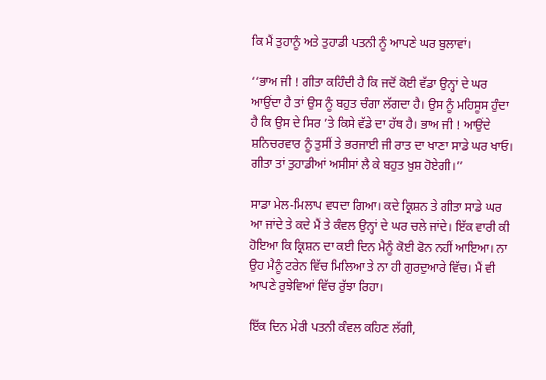ਕਿ ਮੈਂ ਤੁਹਾਨੂੰ ਅਤੇ ਤੁਹਾਡੀ ਪਤਨੀ ਨੂੰ ਆਪਣੇ ਘਰ ਬੁਲਾਵਾਂ।

‘‘ਭਾਅ ਜੀ ! ਗੀਤਾ ਕਹਿੰਦੀ ਹੈ ਕਿ ਜਦੋਂ ਕੋਈ ਵੱਡਾ ਉਨ੍ਹਾਂ ਦੇ ਘਰ ਆਉਂਦਾ ਹੈ ਤਾਂ ਉਸ ਨੂੰ ਬਹੁਤ ਚੰਗਾ ਲੱਗਦਾ ਹੈ। ਉਸ ਨੂੰ ਮਹਿਸੂਸ ਹੁੰਦਾ ਹੈ ਕਿ ਉਸ ਦੇ ਸਿਰ ’ਤੇ ਕਿਸੇ ਵੱਡੇ ਦਾ ਹੱਥ ਹੈ। ਭਾਅ ਜੀ ! ਆਉਂਦੇ ਸ਼ਨਿਚਰਵਾਰ ਨੂੰ ਤੁਸੀਂ ਤੇ ਭਰਜਾਈ ਜੀ ਰਾਤ ਦਾ ਖਾਣਾ ਸਾਡੇ ਘਰ ਖਾਓ। ਗੀਤਾ ਤਾਂ ਤੁਹਾਡੀਆਂ ਅਸੀਸਾਂ ਲੈ ਕੇ ਬਹੁਤ ਖ਼ੁਸ਼ ਹੋਏਗੀ।’’

ਸਾਡਾ ਮੇਲ-ਮਿਲਾਪ ਵਧਦਾ ਗਿਆ। ਕਦੇ ਕ੍ਰਿਸ਼ਨ ਤੇ ਗੀਤਾ ਸਾਡੇ ਘਰ ਆ ਜਾਂਦੇ ਤੇ ਕਦੇ ਮੈਂ ਤੇ ਕੰਵਲ ਉਨ੍ਹਾਂ ਦੇ ਘਰ ਚਲੇ ਜਾਂਦੇ। ਇੱਕ ਵਾਰੀ ਕੀ ਹੋਇਆ ਕਿ ਕ੍ਰਿਸ਼ਨ ਦਾ ਕਈ ਦਿਨ ਮੈਨੂੰ ਕੋਈ ਫੋਨ ਨਹੀਂ ਆਇਆ। ਨਾ ਉਹ ਮੈਨੂੰ ਟਰੇਨ ਵਿੱਚ ਮਿਲਿਆ ਤੇ ਨਾ ਹੀ ਗੁਰਦੁਆਰੇ ਵਿੱਚ। ਮੈਂ ਵੀ ਆਪਣੇ ਰੁਝੇਵਿਆਂ ਵਿੱਚ ਰੁੱਝਾ ਰਿਹਾ।

ਇੱਕ ਦਿਨ ਮੇਰੀ ਪਤਨੀ ਕੰਵਲ ਕਹਿਣ ਲੱਗੀ,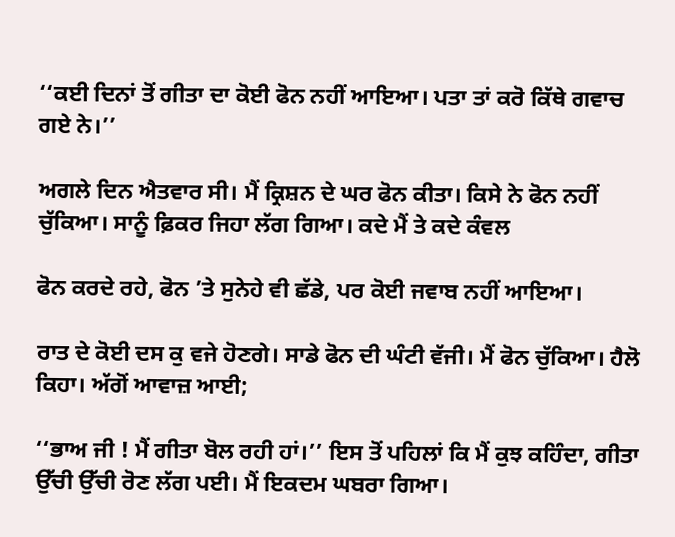‘‘ਕਈ ਦਿਨਾਂ ਤੋਂ ਗੀਤਾ ਦਾ ਕੋਈ ਫੋਨ ਨਹੀਂ ਆਇਆ। ਪਤਾ ਤਾਂ ਕਰੋ ਕਿੱਥੇ ਗਵਾਚ ਗਏ ਨੇ।’’

ਅਗਲੇ ਦਿਨ ਐਤਵਾਰ ਸੀ। ਮੈਂ ਕ੍ਰਿਸ਼ਨ ਦੇ ਘਰ ਫੋਨ ਕੀਤਾ। ਕਿਸੇ ਨੇ ਫੋਨ ਨਹੀਂ ਚੁੱਕਿਆ। ਸਾਨੂੰ ਫ਼ਿਕਰ ਜਿਹਾ ਲੱਗ ਗਿਆ। ਕਦੇ ਮੈਂ ਤੇ ਕਦੇ ਕੰਵਲ

ਫੋਨ ਕਰਦੇ ਰਹੇ, ਫੋਨ ’ਤੇ ਸੁਨੇਹੇ ਵੀ ਛੱਡੇ, ਪਰ ਕੋਈ ਜਵਾਬ ਨਹੀਂ ਆਇਆ।

ਰਾਤ ਦੇ ਕੋਈ ਦਸ ਕੁ ਵਜੇ ਹੋਣਗੇ। ਸਾਡੇ ਫੋਨ ਦੀ ਘੰਟੀ ਵੱਜੀ। ਮੈਂ ਫੋਨ ਚੁੱਕਿਆ। ਹੈਲੋ ਕਿਹਾ। ਅੱਗੋਂ ਆਵਾਜ਼ ਆਈ;

‘‘ਭਾਅ ਜੀ ! ਮੈਂ ਗੀਤਾ ਬੋਲ ਰਹੀ ਹਾਂ।’’ ਇਸ ਤੋਂ ਪਹਿਲਾਂ ਕਿ ਮੈਂ ਕੁਝ ਕਹਿੰਦਾ, ਗੀਤਾ ਉੱਚੀ ਉੱਚੀ ਰੋਣ ਲੱਗ ਪਈ। ਮੈਂ ਇਕਦਮ ਘਬਰਾ ਗਿਆ।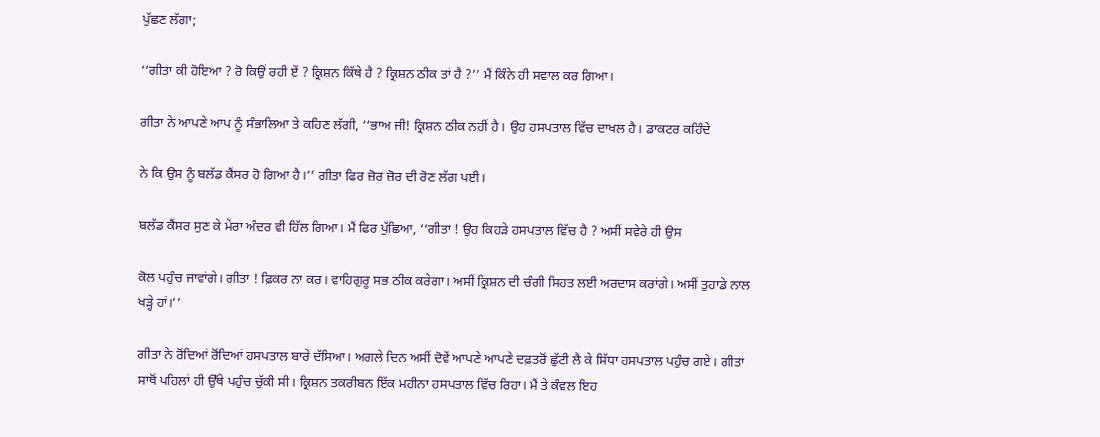ਪੁੱਛਣ ਲੱਗਾ;

‘‘ਗੀਤਾ ਕੀ ਹੋਇਆ ? ਰੋ ਕਿਉਂ ਰਹੀ ਏਂ ? ਕ੍ਰਿਸ਼ਨ ਕਿੱਥੇ ਹੈ ? ਕ੍ਰਿਸ਼ਨ ਠੀਕ ਤਾਂ ਹੈ ?’’ ਮੈਂ ਕਿੰਨੇ ਹੀ ਸਵਾਲ ਕਰ ਗਿਆ।

ਗੀਤਾ ਨੇ ਆਪਣੇ ਆਪ ਨੂੰ ਸੰਭਾਲਿਆ ਤੇ ਕਹਿਣ ਲੱਗੀ, ‘‘ਭਾਅ ਜੀ! ਕ੍ਰਿਸ਼ਨ ਠੀਕ ਨਹੀਂ ਹੈ। ਉਹ ਹਸਪਤਾਲ ਵਿੱਚ ਦਾਖਲ ਹੈ। ਡਾਕਟਰ ਕਹਿੰਦੇ

ਨੇ ਕਿ ਉਸ ਨੂੰ ਬਲੱਡ ਕੈਂਸਰ ਹੋ ਗਿਆ ਹੈ।’’ ਗੀਤਾ ਫਿਰ ਜ਼ੋਰ ਜ਼ੋਰ ਦੀ ਰੋਣ ਲੱਗ ਪਈ।

ਬਲੱਡ ਕੈਂਸਰ ਸੁਣ ਕੇ ਮੇਰਾ ਅੰਦਰ ਵੀ ਹਿੱਲ ਗਿਆ। ਮੈਂ ਫਿਰ ਪੁੱਛਿਆ, ‘‘ਗੀਤਾ ! ਉਹ ਕਿਹੜੇ ਹਸਪਤਾਲ ਵਿੱਚ ਹੈ ? ਅਸੀਂ ਸਵੇਰੇ ਹੀ ਉਸ

ਕੋਲ ਪਹੁੰਚ ਜਾਵਾਂਗੇ। ਗੀਤਾ ! ਫ਼ਿਕਰ ਨਾ ਕਰ। ਵਾਹਿਗੁਰੂ ਸਭ ਠੀਕ ਕਰੇਗਾ। ਅਸੀਂ ਕ੍ਰਿਸ਼ਨ ਦੀ ਚੰਗੀ ਸਿਹਤ ਲਈ ਅਰਦਾਸ ਕਰਾਂਗੇ। ਅਸੀਂ ਤੁਹਾਡੇ ਨਾਲ ਖੜ੍ਹੇ ਹਾਂ।’’

ਗੀਤਾ ਨੇ ਰੋਂਦਿਆਂ ਰੋਂਦਿਆਂ ਹਸਪਤਾਲ ਬਾਰੇ ਦੱਸਿਆ। ਅਗਲੇ ਦਿਨ ਅਸੀਂ ਦੋਵੇਂ ਆਪਣੇ ਆਪਣੇ ਦਫ਼ਤਰੋਂ ਛੁੱਟੀ ਲੈ ਕੇ ਸਿੱਧਾ ਹਸਪਤਾਲ ਪਹੁੰਚ ਗਏ। ਗੀਤਾ ਸਾਥੋਂ ਪਹਿਲਾਂ ਹੀ ਉੱਥੇ ਪਹੁੰਚ ਚੁੱਕੀ ਸੀ। ਕ੍ਰਿਸ਼ਨ ਤਕਰੀਬਨ ਇੱਕ ਮਹੀਨਾ ਹਸਪਤਾਲ ਵਿੱਚ ਰਿਹਾ। ਮੈਂ ਤੇ ਕੰਵਲ ਇਹ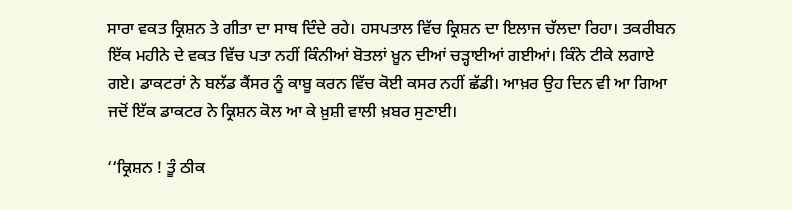ਸਾਰਾ ਵਕਤ ਕ੍ਰਿਸ਼ਨ ਤੇ ਗੀਤਾ ਦਾ ਸਾਥ ਦਿੰਦੇ ਰਹੇ। ਹਸਪਤਾਲ ਵਿੱਚ ਕ੍ਰਿਸ਼ਨ ਦਾ ਇਲਾਜ ਚੱਲਦਾ ਰਿਹਾ। ਤਕਰੀਬਨ ਇੱਕ ਮਹੀਨੇ ਦੇ ਵਕਤ ਵਿੱਚ ਪਤਾ ਨਹੀਂ ਕਿੰਨੀਆਂ ਬੋਤਲਾਂ ਖ਼ੂਨ ਦੀਆਂ ਚੜ੍ਹਾਈਆਂ ਗਈਆਂ। ਕਿੰਨੇ ਟੀਕੇ ਲਗਾਏ ਗਏ। ਡਾਕਟਰਾਂ ਨੇ ਬਲੱਡ ਕੈਂਸਰ ਨੂੰ ਕਾਬੂ ਕਰਨ ਵਿੱਚ ਕੋਈ ਕਸਰ ਨਹੀਂ ਛੱਡੀ। ਆਖ਼ਰ ਉਹ ਦਿਨ ਵੀ ਆ ਗਿਆ ਜਦੋਂ ਇੱਕ ਡਾਕਟਰ ਨੇ ਕ੍ਰਿਸ਼ਨ ਕੋਲ ਆ ਕੇ ਖ਼ੁਸ਼ੀ ਵਾਲੀ ਖ਼ਬਰ ਸੁਣਾਈ।

‘‘ਕ੍ਰਿਸ਼ਨ ! ਤੂੰ ਠੀਕ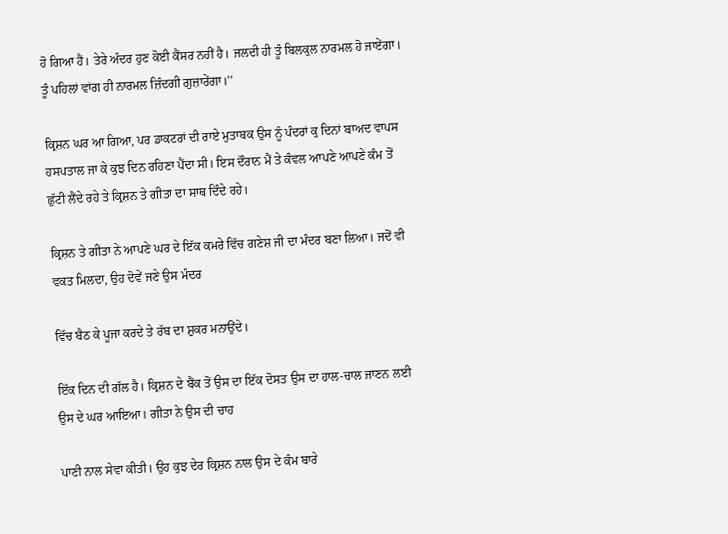ਹੋ ਗਿਆ ਹੈਂ। ਤੇਰੇ ਅੰਦਰ ਹੁਣ ਕੋਈ ਕੈਂਸਰ ਨਹੀਂ ਹੈ। ਜਲਦੀ ਹੀ ਤੂੰ ਬਿਲਕੁਲ ਨਾਰਮਲ ਹੋ ਜਾਏਂਗਾ। ਤੂੰ ਪਹਿਲਾਂ ਵਾਂਗ ਹੀ ਨਾਰਮਲ ਜ਼ਿੰਦਗੀ ਗੁਜ਼ਾਰੇਂਗਾ।’’

ਕ੍ਰਿਸ਼ਨ ਘਰ ਆ ਗਿਆ, ਪਰ ਡਾਕਟਰਾਂ ਦੀ ਰਾਏ ਮੁਤਾਬਕ ਉਸ ਨੂੰ ਪੰਦਰਾਂ ਕੁ ਦਿਨਾਂ ਬਾਅਦ ਵਾਪਸ ਹਸਪਤਾਲ ਜਾ ਕੇ ਕੁਝ ਦਿਨ ਰਹਿਣਾ ਪੈਂਦਾ ਸੀ। ਇਸ ਦੌਰਾਨ ਮੈਂ ਤੇ ਕੰਵਲ ਆਪਣੇ ਆਪਣੇ ਕੰਮ ਤੋਂ ਛੁੱਟੀ ਲੈਂਦੇ ਰਹੇ ਤੇ ਕ੍ਰਿਸ਼ਨ ਤੇ ਗੀਤਾ ਦਾ ਸਾਥ ਦਿੰਦੇ ਰਹੇ।

ਕ੍ਰਿਸ਼ਨ ਤੇ ਗੀਤਾ ਨੇ ਆਪਣੇ ਘਰ ਦੇ ਇੱਕ ਕਮਰੇ ਵਿੱਚ ਗਣੇਸ਼ ਜੀ ਦਾ ਮੰਦਰ ਬਣਾ ਲਿਆ। ਜਦੋਂ ਵੀ ਵਕਤ ਮਿਲਦਾ, ਉਹ ਦੋਵੇਂ ਜਣੇ ਉਸ ਮੰਦਰ

ਵਿੱਚ ਬੈਠ ਕੇ ਪੂਜਾ ਕਰਦੇ ਤੇ ਰੱਬ ਦਾ ਸ਼ੁਕਰ ਮਨਾਉਂਦੇ।

ਇੱਕ ਦਿਨ ਦੀ ਗੱਲ ਹੈ। ਕ੍ਰਿਸ਼ਨ ਦੇ ਬੈਂਕ ਤੋਂ ਉਸ ਦਾ ਇੱਕ ਦੋਸਤ ਉਸ ਦਾ ਹਾਲ-ਚਾਲ ਜਾਣਨ ਲਈ ਉਸ ਦੇ ਘਰ ਆਇਆ। ਗੀਤਾ ਨੇ ਉਸ ਦੀ ਚਾਹ

ਪਾਣੀ ਨਾਲ ਸੇਵਾ ਕੀਤੀ। ਉਹ ਕੁਝ ਦੇਰ ਕ੍ਰਿਸ਼ਨ ਨਾਲ ਉਸ ਦੇ ਕੰਮ ਬਾਰੇ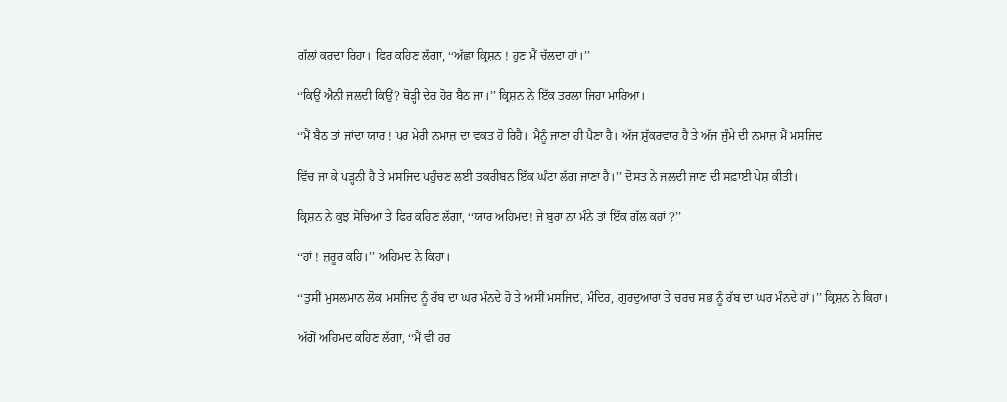ਗੱਲਾਂ ਕਰਦਾ ਰਿਹਾ। ਫਿਰ ਕਹਿਣ ਲੱਗਾ, ‘‘ਅੱਛਾ ਕ੍ਰਿਸ਼ਨ ! ਹੁਣ ਮੈਂ ਚੱਲਦਾ ਹਾਂ।’’

‘‘ਕਿਉਂ ਐਨੀ ਜਲਦੀ ਕਿਉਂ? ਥੋੜ੍ਹੀ ਦੇਰ ਹੋਰ ਬੈਠ ਜਾ।’’ ਕ੍ਰਿਸ਼ਨ ਨੇ ਇੱਕ ਤਰਲਾ ਜਿਹਾ ਮਾਰਿਆ।

‘‘ਮੈਂ ਬੈਠ ਤਾਂ ਜਾਂਦਾ ਯਾਰ ! ਪਰ ਮੇਰੀ ਨਮਾਜ਼ ਦਾ ਵਕਤ ਹੋ ਰਿਹੈ। ਮੈਨੂੰ ਜਾਣਾ ਹੀ ਪੈਣਾ ਹੈ। ਅੱਜ ਸ਼ੁੱਕਰਵਾਰ ਹੈ ਤੇ ਅੱਜ ਜੁੰਮੇ ਦੀ ਨਮਾਜ਼ ਮੈਂ ਮਸਜਿਦ

ਵਿੱਚ ਜਾ ਕੇ ਪੜ੍ਹਨੀ ਹੈ ਤੇ ਮਸਜਿਦ ਪਹੁੰਚਣ ਲਈ ਤਕਰੀਬਨ ਇੱਕ ਘੰਟਾ ਲੱਗ ਜਾਣਾ ਹੈ।’’ ਦੋਸਤ ਨੇ ਜਲਦੀ ਜਾਣ ਦੀ ਸਫ਼ਾਈ ਪੇਸ਼ ਕੀਤੀ।

ਕ੍ਰਿਸ਼ਨ ਨੇ ਕੁਝ ਸੋਚਿਆ ਤੇ ਫਿਰ ਕਹਿਣ ਲੱਗਾ, ‘‘ਯਾਰ ਅਹਿਮਦ! ਜੇ ਬੁਰਾ ਨਾ ਮੰਨੇ ਤਾਂ ਇੱਕ ਗੱਲ ਕਹਾਂ ?’’

‘‘ਹਾਂ ! ਜ਼ਰੂਰ ਕਹਿ।’’ ਅਹਿਮਦ ਨੇ ਕਿਹਾ।

‘‘ਤੁਸੀਂ ਮੁਸਲਮਾਨ ਲੋਕ ਮਸਜਿਦ ਨੂੰ ਰੱਬ ਦਾ ਘਰ ਮੰਨਦੇ ਹੋ ਤੇ ਅਸੀਂ ਮਸਜਿਦ, ਮੰਦਿਰ, ਗੁਰਦੁਆਰਾ ਤੇ ਚਰਚ ਸਭ ਨੂੰ ਰੱਬ ਦਾ ਘਰ ਮੰਨਦੇ ਹਾਂ।’’ ਕ੍ਰਿਸ਼ਨ ਨੇ ਕਿਹਾ।

ਅੱਗੋਂ ਅਹਿਮਦ ਕਹਿਣ ਲੱਗਾ, ‘‘ਮੈਂ ਵੀ ਹਰ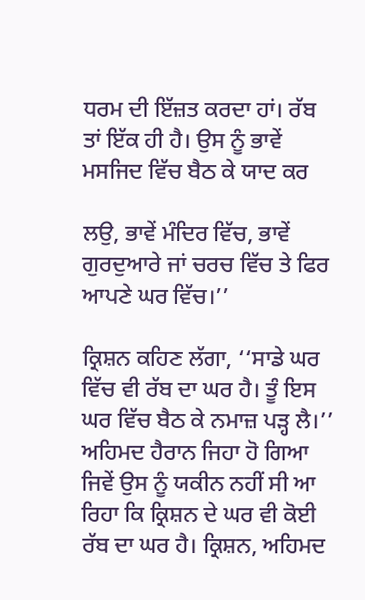ਧਰਮ ਦੀ ਇੱਜ਼ਤ ਕਰਦਾ ਹਾਂ। ਰੱਬ ਤਾਂ ਇੱਕ ਹੀ ਹੈ। ਉਸ ਨੂੰ ਭਾਵੇਂ ਮਸਜਿਦ ਵਿੱਚ ਬੈਠ ਕੇ ਯਾਦ ਕਰ

ਲਉ, ਭਾਵੇਂ ਮੰਦਿਰ ਵਿੱਚ, ਭਾਵੇਂ ਗੁਰਦੁਆਰੇ ਜਾਂ ਚਰਚ ਵਿੱਚ ਤੇ ਫਿਰ ਆਪਣੇ ਘਰ ਵਿੱਚ।’’

ਕ੍ਰਿਸ਼ਨ ਕਹਿਣ ਲੱਗਾ, ‘‘ਸਾਡੇ ਘਰ ਵਿੱਚ ਵੀ ਰੱਬ ਦਾ ਘਰ ਹੈ। ਤੂੰ ਇਸ ਘਰ ਵਿੱਚ ਬੈਠ ਕੇ ਨਮਾਜ਼ ਪੜ੍ਹ ਲੈ।’’ ਅਹਿਮਦ ਹੈਰਾਨ ਜਿਹਾ ਹੋ ਗਿਆ ਜਿਵੇਂ ਉਸ ਨੂੰ ਯਕੀਨ ਨਹੀਂ ਸੀ ਆ ਰਿਹਾ ਕਿ ਕ੍ਰਿਸ਼ਨ ਦੇ ਘਰ ਵੀ ਕੋਈ ਰੱਬ ਦਾ ਘਰ ਹੈ। ਕ੍ਰਿਸ਼ਨ, ਅਹਿਮਦ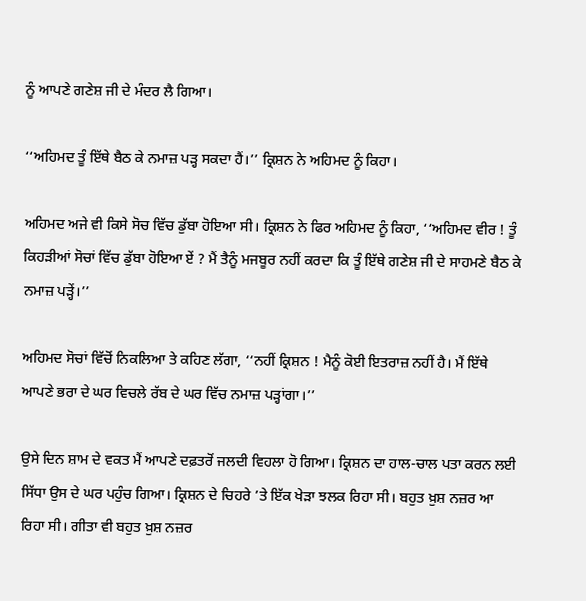ਨੂੰ ਆਪਣੇ ਗਣੇਸ਼ ਜੀ ਦੇ ਮੰਦਰ ਲੈ ਗਿਆ।

‘‘ਅਹਿਮਦ ਤੂੰ ਇੱਥੇ ਬੈਠ ਕੇ ਨਮਾਜ਼ ਪੜ੍ਹ ਸਕਦਾ ਹੈਂ।’’ ਕ੍ਰਿਸ਼ਨ ਨੇ ਅਹਿਮਦ ਨੂੰ ਕਿਹਾ।

ਅਹਿਮਦ ਅਜੇ ਵੀ ਕਿਸੇ ਸੋਚ ਵਿੱਚ ਡੁੱਬਾ ਹੋਇਆ ਸੀ। ਕ੍ਰਿਸ਼ਨ ਨੇ ਫਿਰ ਅਹਿਮਦ ਨੂੰ ਕਿਹਾ, ‘‘ਅਹਿਮਦ ਵੀਰ ! ਤੂੰ ਕਿਹੜੀਆਂ ਸੋਚਾਂ ਵਿੱਚ ਡੁੱਬਾ ਹੋਇਆ ਏਂ ? ਮੈਂ ਤੈਨੂੰ ਮਜਬੂਰ ਨਹੀਂ ਕਰਦਾ ਕਿ ਤੂੰ ਇੱਥੇ ਗਣੇਸ਼ ਜੀ ਦੇ ਸਾਹਮਣੇ ਬੈਠ ਕੇ ਨਮਾਜ਼ ਪੜ੍ਹੇਂ।’’

ਅਹਿਮਦ ਸੋਚਾਂ ਵਿੱਚੋਂ ਨਿਕਲਿਆ ਤੇ ਕਹਿਣ ਲੱਗਾ, ‘‘ਨਹੀਂ ਕ੍ਰਿਸ਼ਨ ! ਮੈਨੂੰ ਕੋਈ ਇਤਰਾਜ਼ ਨਹੀਂ ਹੈ। ਮੈਂ ਇੱਥੇ ਆਪਣੇ ਭਰਾ ਦੇ ਘਰ ਵਿਚਲੇ ਰੱਬ ਦੇ ਘਰ ਵਿੱਚ ਨਮਾਜ਼ ਪੜ੍ਹਾਂਗਾ।’’

ਉਸੇ ਦਿਨ ਸ਼ਾਮ ਦੇ ਵਕਤ ਮੈਂ ਆਪਣੇ ਦਫ਼ਤਰੋਂ ਜਲਦੀ ਵਿਹਲਾ ਹੋ ਗਿਆ। ਕ੍ਰਿਸ਼ਨ ਦਾ ਹਾਲ-ਚਾਲ ਪਤਾ ਕਰਨ ਲਈ ਸਿੱਧਾ ਉਸ ਦੇ ਘਰ ਪਹੁੰਚ ਗਿਆ। ਕ੍ਰਿਸ਼ਨ ਦੇ ਚਿਹਰੇ ’ਤੇ ਇੱਕ ਖੇੜਾ ਝਲਕ ਰਿਹਾ ਸੀ। ਬਹੁਤ ਖ਼ੁਸ਼ ਨਜ਼ਰ ਆ ਰਿਹਾ ਸੀ। ਗੀਤਾ ਵੀ ਬਹੁਤ ਖ਼ੁਸ਼ ਨਜ਼ਰ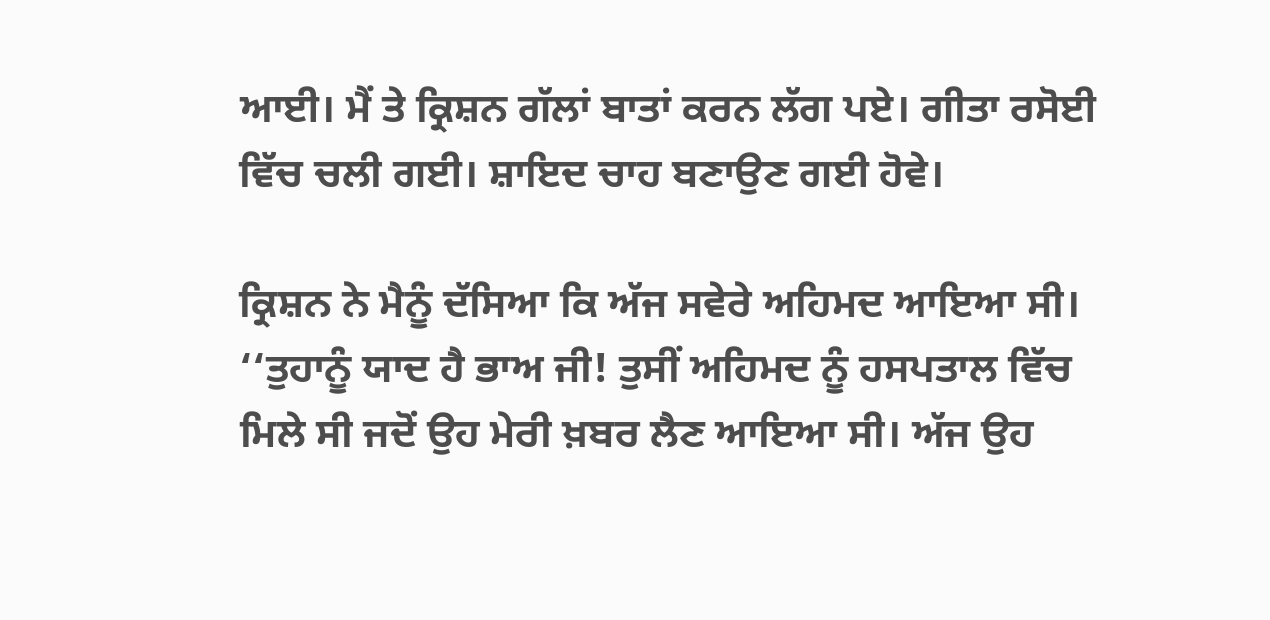ਆਈ। ਮੈਂ ਤੇ ਕ੍ਰਿਸ਼ਨ ਗੱਲਾਂ ਬਾਤਾਂ ਕਰਨ ਲੱਗ ਪਏ। ਗੀਤਾ ਰਸੋਈ ਵਿੱਚ ਚਲੀ ਗਈ। ਸ਼ਾਇਦ ਚਾਹ ਬਣਾਉਣ ਗਈ ਹੋਵੇ।

ਕ੍ਰਿਸ਼ਨ ਨੇ ਮੈਨੂੰ ਦੱਸਿਆ ਕਿ ਅੱਜ ਸਵੇਰੇ ਅਹਿਮਦ ਆਇਆ ਸੀ। ‘‘ਤੁਹਾਨੂੰ ਯਾਦ ਹੈ ਭਾਅ ਜੀ! ਤੁਸੀਂ ਅਹਿਮਦ ਨੂੰ ਹਸਪਤਾਲ ਵਿੱਚ ਮਿਲੇ ਸੀ ਜਦੋਂ ਉਹ ਮੇਰੀ ਖ਼ਬਰ ਲੈਣ ਆਇਆ ਸੀ। ਅੱਜ ਉਹ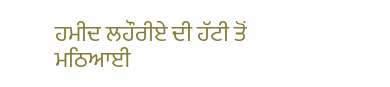ਹਮੀਦ ਲਹੌਰੀਏ ਦੀ ਹੱਟੀ ਤੋਂ ਮਠਿਆਈ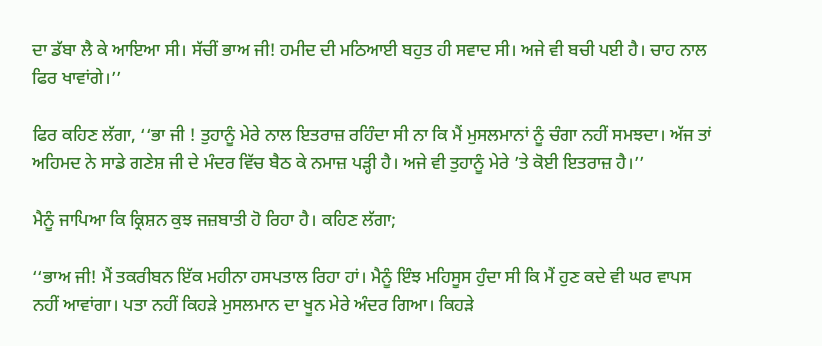ਦਾ ਡੱਬਾ ਲੈ ਕੇ ਆਇਆ ਸੀ। ਸੱਚੀਂ ਭਾਅ ਜੀ! ਹਮੀਦ ਦੀ ਮਠਿਆਈ ਬਹੁਤ ਹੀ ਸਵਾਦ ਸੀ। ਅਜੇ ਵੀ ਬਚੀ ਪਈ ਹੈ। ਚਾਹ ਨਾਲ ਫਿਰ ਖਾਵਾਂਗੇ।’’

ਫਿਰ ਕਹਿਣ ਲੱਗਾ, ‘‘ਭਾ ਜੀ ! ਤੁਹਾਨੂੰ ਮੇਰੇ ਨਾਲ ਇਤਰਾਜ਼ ਰਹਿੰਦਾ ਸੀ ਨਾ ਕਿ ਮੈਂ ਮੁਸਲਮਾਨਾਂ ਨੂੰ ਚੰਗਾ ਨਹੀਂ ਸਮਝਦਾ। ਅੱਜ ਤਾਂ ਅਹਿਮਦ ਨੇ ਸਾਡੇ ਗਣੇਸ਼ ਜੀ ਦੇ ਮੰਦਰ ਵਿੱਚ ਬੈਠ ਕੇ ਨਮਾਜ਼ ਪੜ੍ਹੀ ਹੈ। ਅਜੇ ਵੀ ਤੁਹਾਨੂੰ ਮੇਰੇ ’ਤੇ ਕੋਈ ਇਤਰਾਜ਼ ਹੈ।’’

ਮੈਨੂੰ ਜਾਪਿਆ ਕਿ ਕ੍ਰਿਸ਼ਨ ਕੁਝ ਜਜ਼ਬਾਤੀ ਹੋ ਰਿਹਾ ਹੈ। ਕਹਿਣ ਲੱਗਾ;

‘‘ਭਾਅ ਜੀ! ਮੈਂ ਤਕਰੀਬਨ ਇੱਕ ਮਹੀਨਾ ਹਸਪਤਾਲ ਰਿਹਾ ਹਾਂ। ਮੈਨੂੰ ਇੰਝ ਮਹਿਸੂਸ ਹੁੰਦਾ ਸੀ ਕਿ ਮੈਂ ਹੁਣ ਕਦੇ ਵੀ ਘਰ ਵਾਪਸ ਨਹੀਂ ਆਵਾਂਗਾ। ਪਤਾ ਨਹੀਂ ਕਿਹੜੇ ਮੁਸਲਮਾਨ ਦਾ ਖੂਨ ਮੇਰੇ ਅੰਦਰ ਗਿਆ। ਕਿਹੜੇ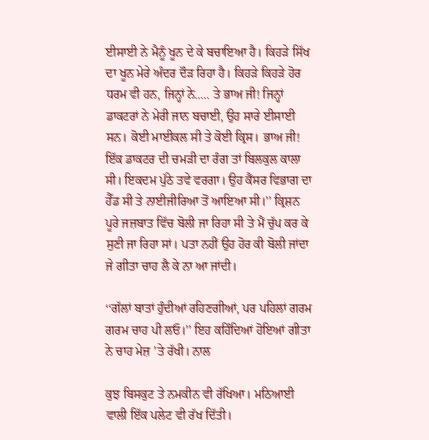ਈਸਾਈ ਨੇ ਮੈਨੂੰ ਖੂਨ ਦੇ ਕੇ ਬਚਾਇਆ ਹੈ। ਕਿਹੜੇ ਸਿੱਖ ਦਾ ਖੂਨ ਮੇਰੇ ਅੰਦਰ ਦੌੜ ਰਿਹਾ ਹੈ। ਕਿਹੜੇ ਕਿਹੜੇ ਹੋਰ ਧਰਮ ਵੀ ਹਨ, ਜਿਨ੍ਹਾਂ ਨੇ..... ਤੇ ਭਾਅ ਜੀ! ਜਿਨ੍ਹਾਂ ਡਾਕਟਰਾਂ ਨੇ ਮੇਰੀ ਜਾਨ ਬਚਾਈ, ਉਹ ਸਾਰੇ ਈਸਾਈ ਸਨ। ਕੋਈ ਮਾਈਕਲ ਸੀ ਤੇ ਕੋਈ ਕ੍ਰਿਸ। ਭਾਅ ਜੀ! ਇੱਕ ਡਾਕਟਰ ਦੀ ਚਮੜੀ ਦਾ ਰੰਗ ਤਾਂ ਬਿਲਕੁਲ ਕਾਲਾ ਸੀ। ਇਕਦਮ ਪੁੱਠੇ ਤਵੇ ਵਰਗਾ। ਉਹ ਕੈਂਸਰ ਵਿਭਾਗ ਦਾ ਹੈੱਡ ਸੀ ਤੇ ਨਾਈਜੀਰਿਆ ਤੋਂ ਆਇਆ ਸੀ।’’ ਕ੍ਰਿਸ਼ਨ ਪੂਰੇ ਜਜ਼ਬਾਤ ਵਿੱਚ ਬੋਲੀ ਜਾ ਰਿਹਾ ਸੀ ਤੇ ਮੈਂ ਚੁੱਪ ਕਰ ਕੇ ਸੁਣੀ ਜਾ ਰਿਹਾ ਸਾਂ। ਪਤਾ ਨਹੀਂ ਉਹ ਹੋਰ ਕੀ ਬੋਲੀ ਜਾਂਦਾ ਜੇ ਗੀਤਾ ਚਾਹ ਲੈ ਕੇ ਨਾ ਆ ਜਾਂਦੀ।

‘‘ਗੱਲਾਂ ਬਾਤਾਂ ਹੁੰਦੀਆਂ ਰਹਿਣਗੀਆਂ, ਪਰ ਪਹਿਲਾਂ ਗਰਮ ਗਰਮ ਚਾਹ ਪੀ ਲਓ।’’ ਇਹ ਕਹਿੰਦਿਆਂ ਹੋਇਆਂ ਗੀਤਾ ਨੇ ਚਾਹ ਮੇਜ਼ ’ਤੇ ਰੱਖੀ। ਨਾਲ

ਕੁਝ ਬਿਸਕੁਟ ਤੇ ਨਮਕੀਨ ਵੀ ਰੱਖਿਆ। ਮਠਿਆਈ ਵਾਲੀ ਇੱਕ ਪਲੇਟ ਵੀ ਰੱਖ ਦਿੱਤੀ।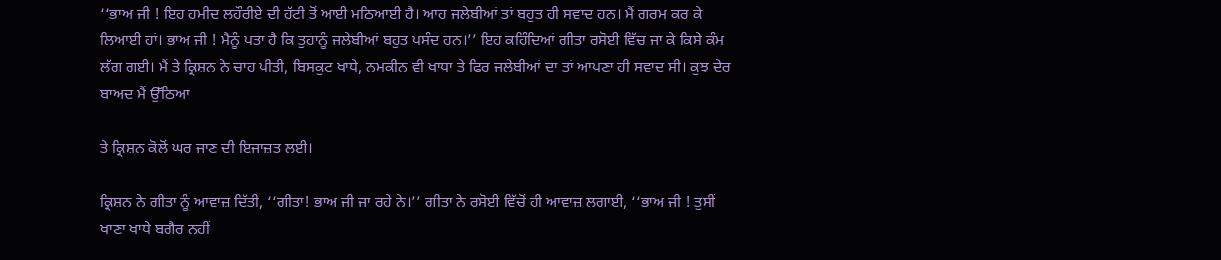‘‘ਭਾਅ ਜੀ ! ਇਹ ਹਮੀਦ ਲਹੌਰੀਏ ਦੀ ਹੱਟੀ ਤੋਂ ਆਈ ਮਠਿਆਈ ਹੈ। ਆਹ ਜਲੇਬੀਆਂ ਤਾਂ ਬਹੁਤ ਹੀ ਸਵਾਦ ਹਨ। ਮੈਂ ਗਰਮ ਕਰ ਕੇ ਲਿਆਈ ਹਾਂ। ਭਾਅ ਜੀ ! ਮੈਨੂੰ ਪਤਾ ਹੈ ਕਿ ਤੁਹਾਨੂੰ ਜਲੇਬੀਆਂ ਬਹੁਤ ਪਸੰਦ ਹਨ।’’ ਇਹ ਕਹਿੰਦਿਆਂ ਗੀਤਾ ਰਸੋਈ ਵਿੱਚ ਜਾ ਕੇ ਕਿਸੇ ਕੰਮ ਲੱਗ ਗਈ। ਮੈਂ ਤੇ ਕ੍ਰਿਸ਼ਨ ਨੇ ਚਾਹ ਪੀਤੀ, ਬਿਸਕੁਟ ਖਾਧੇ, ਨਮਕੀਨ ਵੀ ਖਾਧਾ ਤੇ ਫਿਰ ਜਲੇਬੀਆਂ ਦਾ ਤਾਂ ਆਪਣਾ ਹੀ ਸਵਾਦ ਸੀ। ਕੁਝ ਦੇਰ ਬਾਅਦ ਮੈਂ ਉੱਠਿਆ

ਤੇ ਕ੍ਰਿਸ਼ਨ ਕੋਲੋਂ ਘਰ ਜਾਣ ਦੀ ਇਜਾਜ਼ਤ ਲਈ।

ਕ੍ਰਿਸ਼ਨ ਨੇ ਗੀਤਾ ਨੂੰ ਆਵਾਜ਼ ਦਿੱਤੀ, ‘‘ਗੀਤਾ! ਭਾਅ ਜੀ ਜਾ ਰਹੇ ਨੇ।’’ ਗੀਤਾ ਨੇ ਰਸੋਈ ਵਿੱਚੋਂ ਹੀ ਆਵਾਜ਼ ਲਗਾਈ, ‘‘ਭਾਅ ਜੀ ! ਤੁਸੀਂ ਖਾਣਾ ਖਾਧੇ ਬਗੈਰ ਨਹੀਂ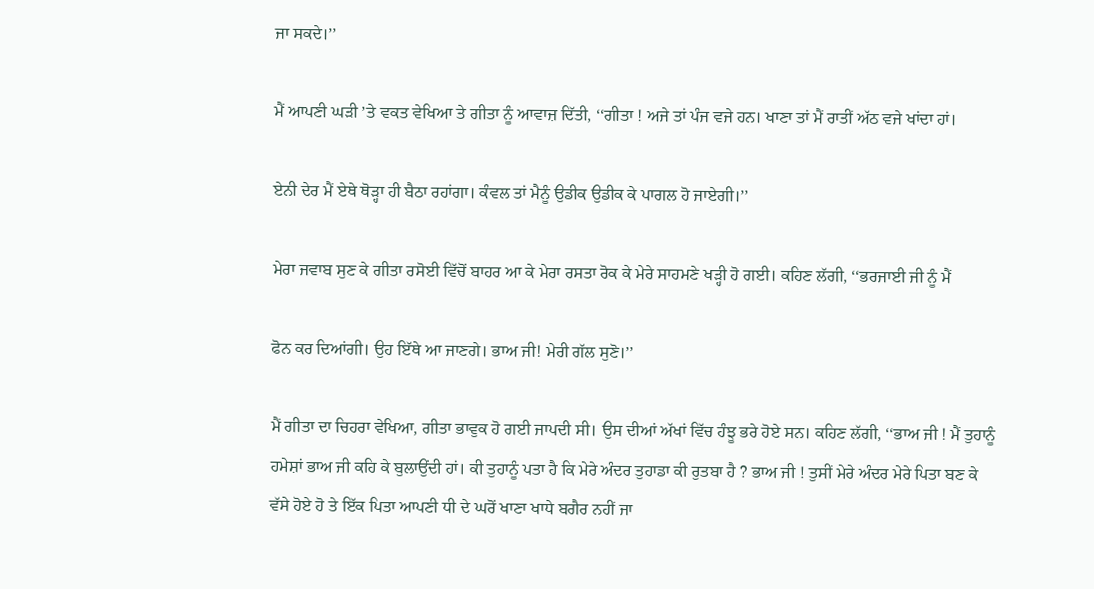ਜਾ ਸਕਦੇ।’’

ਮੈਂ ਆਪਣੀ ਘੜੀ ’ਤੇ ਵਕਤ ਵੇਖਿਆ ਤੇ ਗੀਤਾ ਨੂੰ ਆਵਾਜ਼ ਦਿੱਤੀ, ‘‘ਗੀਤਾ ! ਅਜੇ ਤਾਂ ਪੰਜ ਵਜੇ ਹਨ। ਖਾਣਾ ਤਾਂ ਮੈਂ ਰਾਤੀਂ ਅੱਠ ਵਜੇ ਖਾਂਦਾ ਹਾਂ।

ਏਨੀ ਦੇਰ ਮੈਂ ਏਥੇ ਥੋੜ੍ਹਾ ਹੀ ਬੈਠਾ ਰਹਾਂਗਾ। ਕੰਵਲ ਤਾਂ ਮੈਨੂੰ ਉਡੀਕ ਉਡੀਕ ਕੇ ਪਾਗਲ ਹੋ ਜਾਏਗੀ।’’

ਮੇਰਾ ਜਵਾਬ ਸੁਣ ਕੇ ਗੀਤਾ ਰਸੋਈ ਵਿੱਚੋਂ ਬਾਹਰ ਆ ਕੇ ਮੇਰਾ ਰਸਤਾ ਰੋਕ ਕੇ ਮੇਰੇ ਸਾਹਮਣੇ ਖੜ੍ਹੀ ਹੋ ਗਈ। ਕਹਿਣ ਲੱਗੀ, ‘‘ਭਰਜਾਈ ਜੀ ਨੂੰ ਮੈਂ

ਫੋਨ ਕਰ ਦਿਆਂਗੀ। ਉਹ ਇੱਥੇ ਆ ਜਾਣਗੇ। ਭਾਅ ਜੀ! ਮੇਰੀ ਗੱਲ ਸੁਣੋ।’’

ਮੈਂ ਗੀਤਾ ਦਾ ਚਿਹਰਾ ਵੇਖਿਆ, ਗੀਤਾ ਭਾਵੁਕ ਹੋ ਗਈ ਜਾਪਦੀ ਸੀ। ਉਸ ਦੀਆਂ ਅੱਖਾਂ ਵਿੱਚ ਹੰਝੂ ਭਰੇ ਹੋਏ ਸਨ। ਕਹਿਣ ਲੱਗੀ, ‘‘ਭਾਅ ਜੀ ! ਮੈਂ ਤੁਹਾਨੂੰ ਹਮੇਸ਼ਾਂ ਭਾਅ ਜੀ ਕਹਿ ਕੇ ਬੁਲਾਉਂਦੀ ਹਾਂ। ਕੀ ਤੁਹਾਨੂੰ ਪਤਾ ਹੈ ਕਿ ਮੇਰੇ ਅੰਦਰ ਤੁਹਾਡਾ ਕੀ ਰੁਤਬਾ ਹੈ ? ਭਾਅ ਜੀ ! ਤੁਸੀਂ ਮੇਰੇ ਅੰਦਰ ਮੇਰੇ ਪਿਤਾ ਬਣ ਕੇ ਵੱਸੇ ਹੋਏ ਹੋ ਤੇ ਇੱਕ ਪਿਤਾ ਆਪਣੀ ਧੀ ਦੇ ਘਰੋਂ ਖਾਣਾ ਖਾਧੇ ਬਗੈਰ ਨਹੀਂ ਜਾ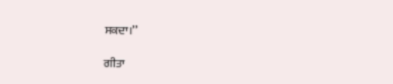ਸਕਦਾ।’’

ਗੀਤਾ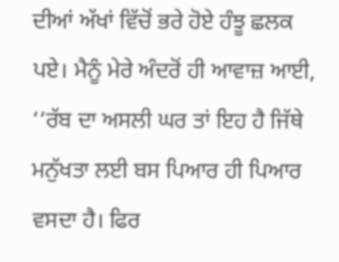ਦੀਆਂ ਅੱਖਾਂ ਵਿੱਚੋਂ ਭਰੇ ਹੋਏ ਹੰਝੂ ਛਲਕ ਪਏ। ਮੈਨੂੰ ਮੇਰੇ ਅੰਦਰੋਂ ਹੀ ਆਵਾਜ਼ ਆਈ, ‘‘ਰੱਬ ਦਾ ਅਸਲੀ ਘਰ ਤਾਂ ਇਹ ਹੈ ਜਿੱਥੇ ਮਨੁੱਖਤਾ ਲਈ ਬਸ ਪਿਆਰ ਹੀ ਪਿਆਰ ਵਸਦਾ ਹੈ। ਫਿਰ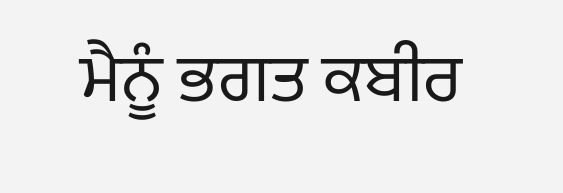ਮੈਨੂੰ ਭਗਤ ਕਬੀਰ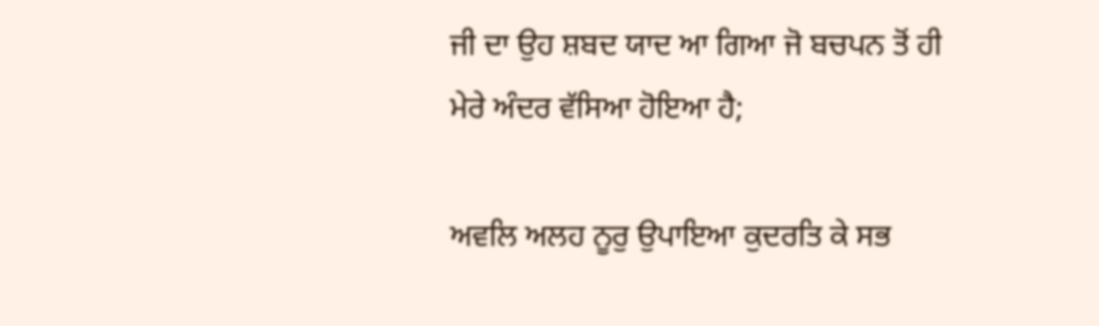ਜੀ ਦਾ ਉਹ ਸ਼ਬਦ ਯਾਦ ਆ ਗਿਆ ਜੋ ਬਚਪਨ ਤੋਂ ਹੀ ਮੇਰੇ ਅੰਦਰ ਵੱਸਿਆ ਹੋਇਆ ਹੈ;

ਅਵਲਿ ਅਲਹ ਨੂਰੁ ਉਪਾਇਆ ਕੁਦਰਤਿ ਕੇ ਸਭ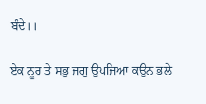ਬੰਦੇ।।

ਏਕ ਨੂਰ ਤੇ ਸਭੁ ਜਗੁ ਉਪਜਿਆ ਕਉਨ ਭਲੇ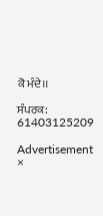ਕੋ ਮੰਦੇ।।

ਸੰਪਰਕ: 61403125209

Advertisement
×